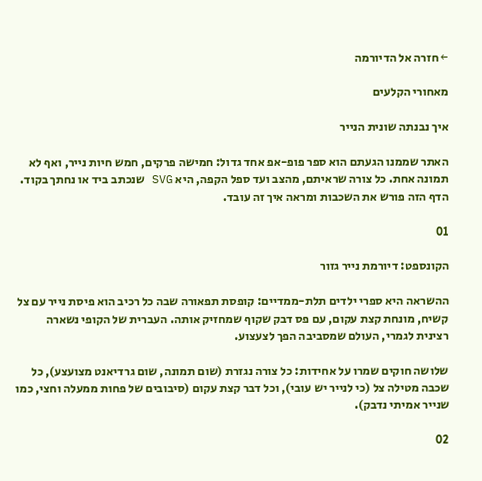← חזרה אל הדיורמה

מאחורי הקלעים

איך נבנתה שונית הנייר

האתר שממנו הגעתם הוא ספר פופ-אפ אחד גדול: חמישה פרקים, חמש חיות נייר, ואף לא תמונה אחת. כל צורה שראיתם, מהצב ועד ספל הקפה, היא SVG שנכתב ביד או נחתך בקוד. הדף הזה פורש את השכבות ומראה איך זה עובד.

01

הקונספט: דיורמת נייר גזור

ההשראה היא ספרי ילדים תלת-ממדיים: קופסת תפאורה שבה כל רכיב הוא פיסת נייר עם צל קשיח, מונחת קצת עקום, עם פס דבק שקוף שמחזיק אותה. העברית של הקופי נשארה רצינית לגמרי, העולם שמסביבה הפך לצעצוע.

שלושה חוקים שמרו על אחידות: כל צורה נגזרת (שום תמונה, שום גרדיאנט מצועצע), כל שכבה מטילה צל (כי לנייר יש עובי), וכל דבר קצת עקום (סיבובים של פחות ממעלה וחצי, כמו שנייר אמיתי נדבק).

02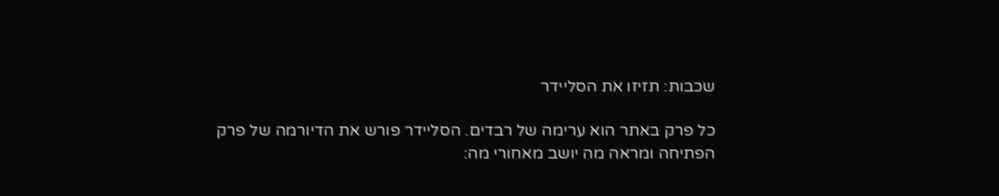שכבות: תזיזו את הסליידר

כל פרק באתר הוא ערימה של רבדים. הסליידר פורש את הדיורמה של פרק הפתיחה ומראה מה יושב מאחורי מה: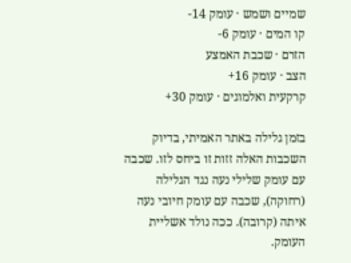שמיים ושמש · עומק 14-
קו המים · עומק 6-
הזרם · שכבת האמצע
הצב · עומק 16+
קרקעית ואלמוגים · עומק 30+

בזמן גלילה באתר האמיתי, בדיוק השכבות האלה זזות זו ביחס לזו. שכבה עם עומק שלילי נעה נגד הגלילה (רחוקה), שכבה עם עומק חיובי נעה איתה (קרובה). ככה נולד אשליית העומק.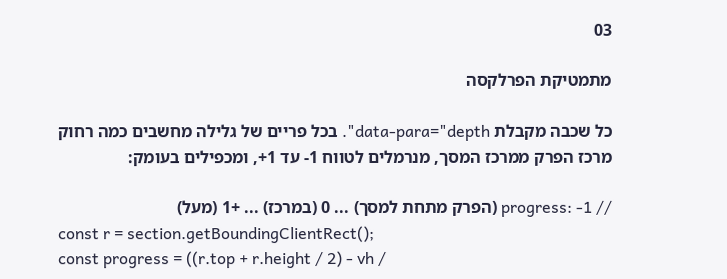03

מתמטיקת הפרלקסה

כל שכבה מקבלת data-para="depth". בכל פריים של גלילה מחשבים כמה רחוק מרכז הפרק ממרכז המסך, מנרמלים לטווח 1- עד 1+, ומכפילים בעומק:

// progress: -1 (הפרק מתחת למסך) ... 0 (במרכז) ... +1 (מעל)
const r = section.getBoundingClientRect();
const progress = ((r.top + r.height / 2) - vh /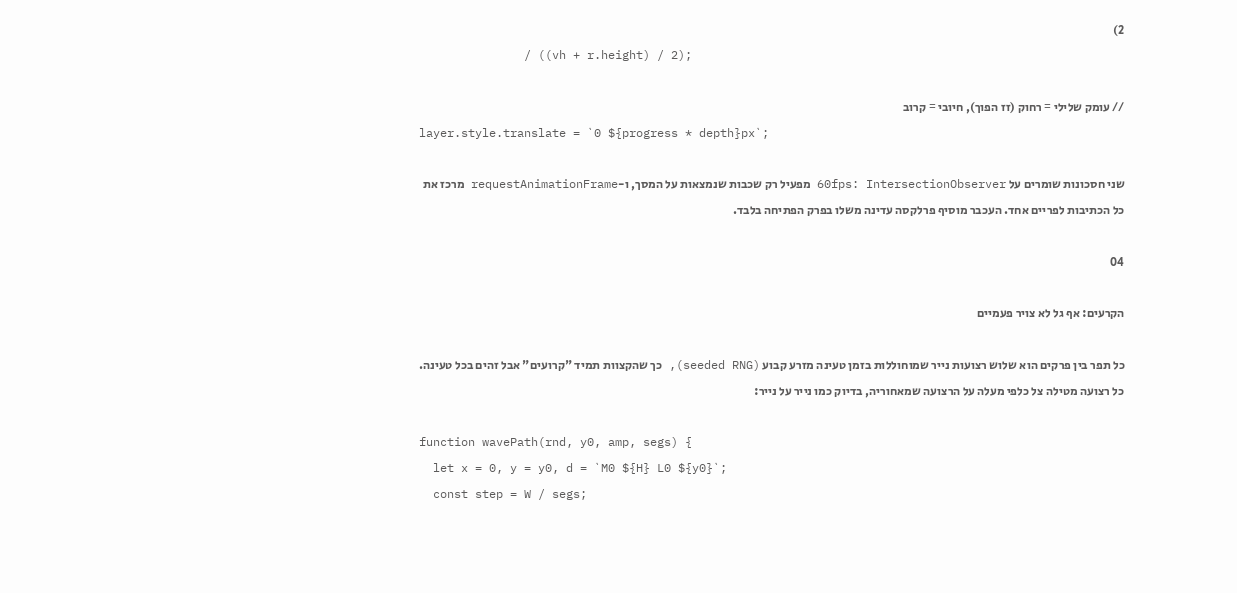2)
               / ((vh + r.height) / 2);

// עומק שלילי = רחוק (זז הפוך), חיובי = קרוב
layer.style.translate = `0 ${progress * depth}px`;

שני חסכונות שומרים על 60fps: IntersectionObserver מפעיל רק שכבות שנמצאות על המסך, ו-requestAnimationFrame מרכז את כל הכתיבות לפריים אחד. העכבר מוסיף פרלקסה עדינה משלו בפרק הפתיחה בלבד.

04

הקרעים: אף גל לא צויר פעמיים

כל תפר בין פרקים הוא שלוש רצועות נייר שמוחוללות בזמן טעינה מזרע קבוע (seeded RNG), כך שהקצוות תמיד "קרועים" אבל זהים בכל טעינה. כל רצועה מטילה צל כלפי מעלה על הרצועה שמאחוריה, בדיוק כמו נייר על נייר:

function wavePath(rnd, y0, amp, segs) {
  let x = 0, y = y0, d = `M0 ${H} L0 ${y0}`;
  const step = W / segs;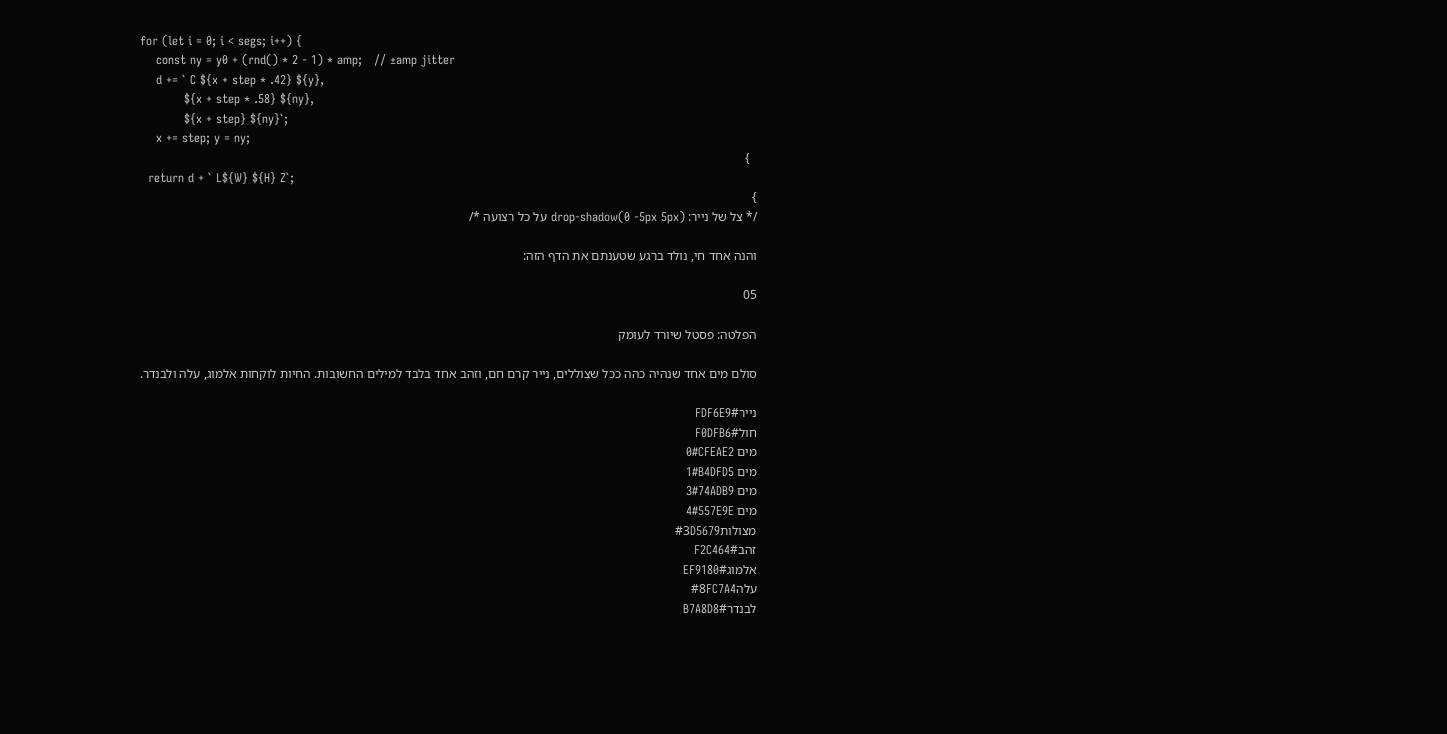for (let i = 0; i < segs; i++) {
    const ny = y0 + (rnd() * 2 - 1) * amp;   // ±amp jitter
    d += ` C ${x + step * .42} ${y},
           ${x + step * .58} ${ny},
           ${x + step} ${ny}`;
    x += step; y = ny;
  }
  return d + ` L${W} ${H} Z`;
}
/* צל של נייר: drop-shadow(0 -5px 5px) על כל רצועה */

והנה אחד חי, נולד ברגע שטענתם את הדף הזה:

05

הפלטה: פסטל שיורד לעומק

סולם מים אחד שנהיה כהה ככל שצוללים, נייר קרם חם, וזהב אחד בלבד למילים החשובות. החיות לוקחות אלמוג, עלה ולבנדר.

נייר#FDF6E9
חול#F0DFB6
מים 0#CFEAE2
מים 1#B4DFD5
מים 3#74ADB9
מים 4#557E9E
מצולות#3D5679
זהב#F2C464
אלמוג#EF9180
עלה#8FC7A4
לבנדר#B7A8D8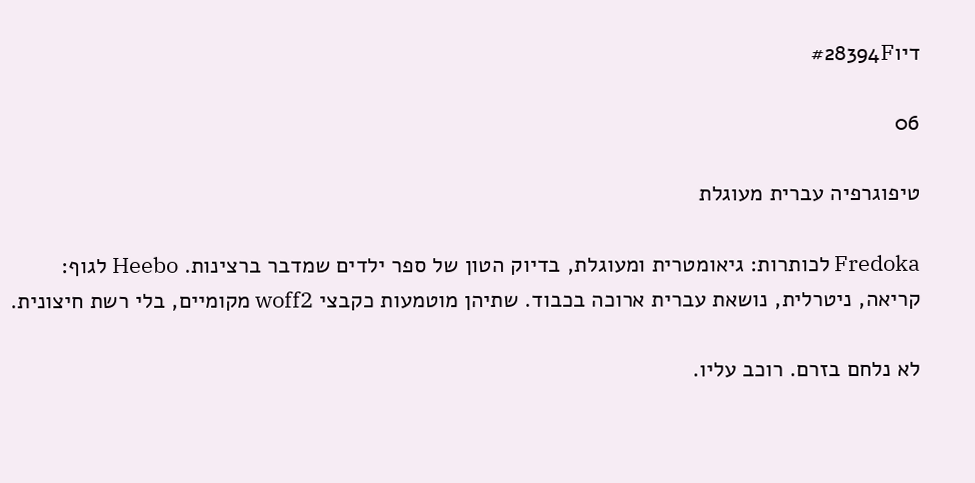דיו#28394F

06

טיפוגרפיה עברית מעוגלת

Fredoka לכותרות: גיאומטרית ומעוגלת, בדיוק הטון של ספר ילדים שמדבר ברצינות. Heebo לגוף: קריאה, ניטרלית, נושאת עברית ארוכה בכבוד. שתיהן מוטמעות כקבצי woff2 מקומיים, בלי רשת חיצונית.

לא נלחם בזרם. רוכב עליו.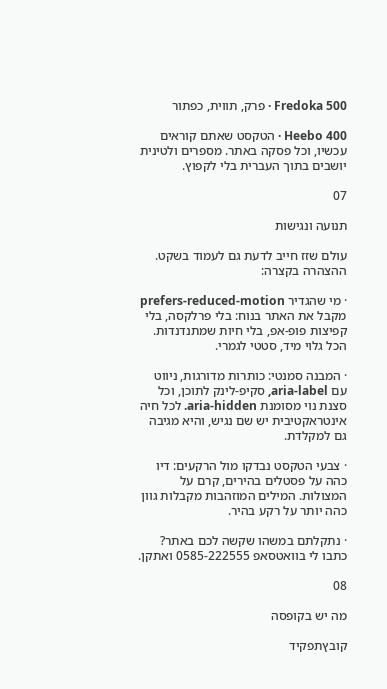Fredoka 500 · פרק, תווית, כפתור

Heebo 400 · הטקסט שאתם קוראים עכשיו, וכל פסקה באתר. מספרים ולטינית יושבים בתוך העברית בלי לקפוץ.

07

תנועה ונגישות

עולם שזז חייב לדעת גם לעמוד בשקט. ההצהרה בקצרה:

· מי שהגדיר prefers-reduced-motion מקבל את האתר בנוח: בלי פרלקסה, בלי קפיצות פופ-אפ, בלי חיות שמתנדנדות. הכל גלוי מיד, סטטי לגמרי.

· המבנה סמנטי: כותרות מדורגות, ניווט עם aria-label, סקיפ-לינק לתוכן, וכל סצנת נוי מסומנת aria-hidden. לכל חיה אינטראקטיבית יש שם נגיש, והיא מגיבה גם למקלדת.

· צבעי הטקסט נבדקו מול הרקעים: דיו כהה על פסטלים בהירים, קרם על המצולות. המילים המוזהבות מקבלות גוון כהה יותר על רקע בהיר.

· נתקלתם במשהו שקשה לכם באתר? כתבו לי בוואטסאפ 0585-222555 ואתקן.

08

מה יש בקופסה

קובץתפקיד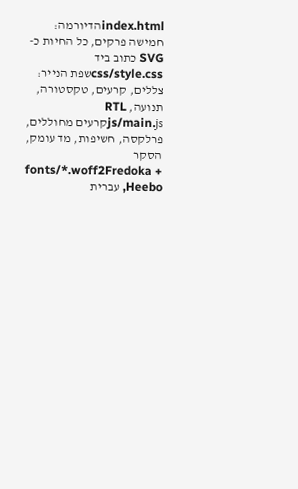index.htmlהדיורמה: חמישה פרקים, כל החיות כ-SVG כתוב ביד
css/style.cssשפת הנייר: צללים, קרעים, טקסטורה, תנועה, RTL
js/main.jsקרעים מחוללים, פרלקסה, חשיפות, מד עומק, הסקר
fonts/*.woff2Fredoka + Heebo, עברית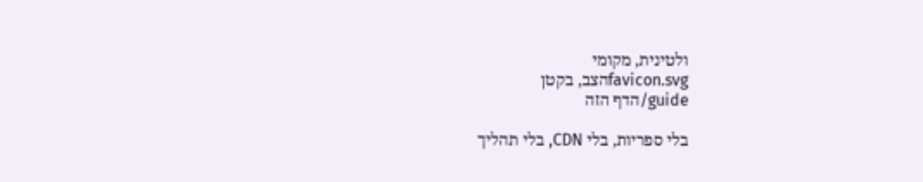ולטינית, מקומי
favicon.svgהצב, בקטן
guide/הדף הזה

בלי ספריות, בלי CDN, בלי תהליך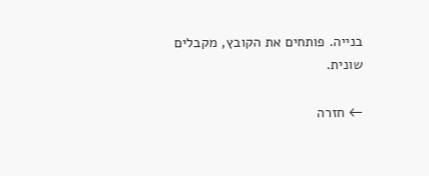בנייה. פותחים את הקובץ, מקבלים שונית.

← חזרה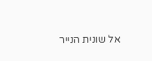אל שונית הנייר